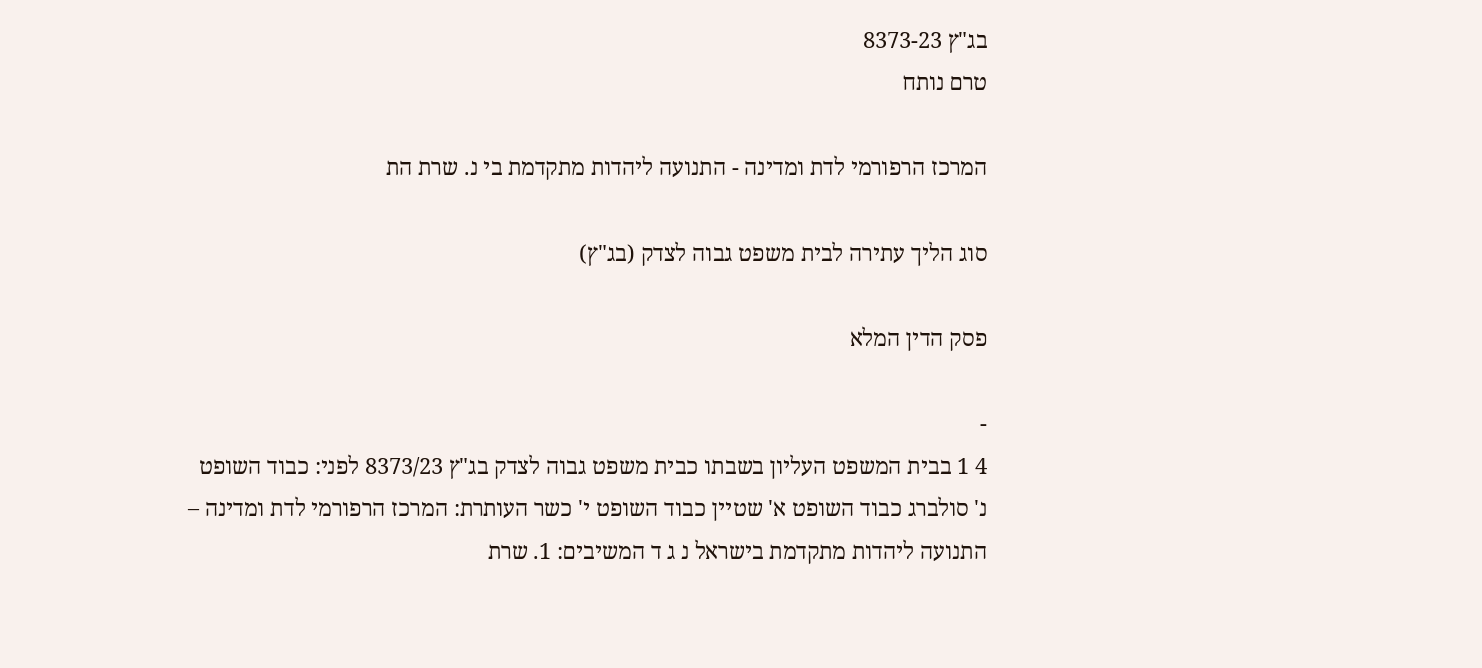בג"ץ 8373-23
טרם נותח

המרכז הרפורמי לדת ומדינה - התנועה ליהדות מתקדמת בי נ. שרת הת

סוג הליך עתירה לבית משפט גבוה לצדק (בג"ץ)

פסק הדין המלא

-
4 1 בבית המשפט העליון בשבתו כבית משפט גבוה לצדק בג"ץ 8373/23 לפני: כבוד השופט נ' סולברג כבוד השופט א' שטיין כבוד השופט י' כשר העותרת: המרכז הרפורמי לדת ומדינה – התנועה ליהדות מתקדמת בישראל נ ג ד המשיבים: 1. שרת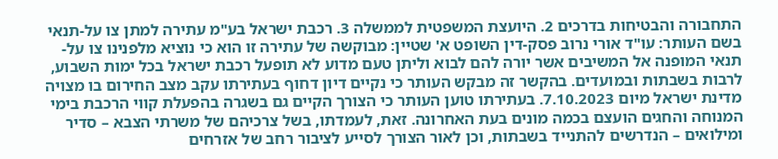התחבורה והבטיחות בדרכים 2. היועצת המשפטית לממשלה 3. רכבת ישראל בע"מ עתירה למתן צו על-תנאי בשם העותר: עו"ד אורי נרוב פסק-דין השופט א' שטיין: מבוקשה של עתירה זו הוא כי נוציא מלפנינו צו על-תנאי המופנה אל המשיבים אשר יורה להם לבוא וליתן טעם מדוע לא תופעל רכבת ישראל בכל ימות השבוע, לרבות בשבתות ובמועדים. בהקשר זה מבקש העותר כי נקיים דיון דחוף בעתירתו עקב מצב החירום בו מצויה מדינת ישראל מיום 7.10.2023. בעתירתו טוען העותר כי הצורך הקיים גם בשגרה בהפעלת קווי הרכבת בימי המנוחה והחגים הועצם בכמה מונים בעת האחרונה. זאת, לעמדתו, בשל צרכיהם של משרתי הצבא – סדיר ומילואים – הנדרשים להתנייד בשבתות, וכן לאור הצורך לסייע לציבור רחב של אזרחים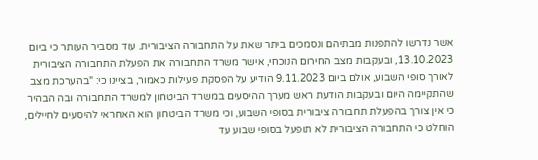אשר נדרשו להתפנות מבתיהם ונסמכים ביתר שאת על התחבורה הציבורית. עוד מסביר העותר כי ביום 13.10.2023, ובעקבות מצב החירום הנוכחי, אישר משרד התחבורה את הפעלת התחבורה הציבורית לאורך סופי השבוע, אולם ביום 9.11.2023 הודיע על הפסקת פעילות כאמור, בציינו כי: "בהערכת מצב שהתקיימה היום ובעקבות הודעת ראש מערך ההיסעים במשרד הביטחון למשרד התחבורה ובה הבהיר כי אין צורך בהפעלת תחבורה ציבורית בסופי השבוע, וכי משרד הביטחון הוא האחראי להיסעים לחיילים, הוחלט כי התחבורה הציבורית לא תופעל בסופי שבוע עד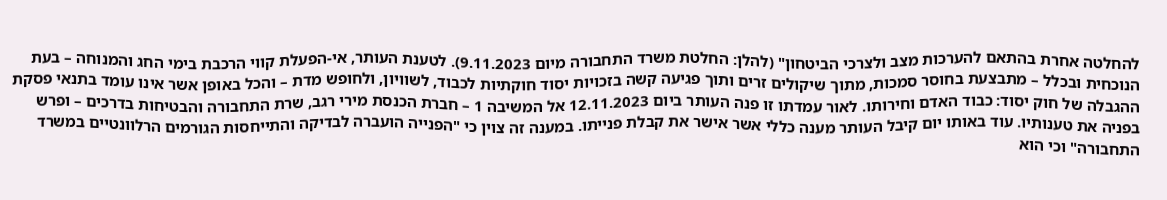להחלטה אחרת בהתאם להערכות מצב ולצרכי הביטחון" (להלן: החלטת משרד התחבורה מיום 9.11.2023). לטענת העותר, אי-הפעלת קווי הרכבת בימי החג והמנוחה – בעת הנוכחית ובכלל – מתבצעת בחוסר סמכות, מתוך שיקולים זרים ותוך פגיעה קשה בזכויות יסוד חוקתיות לכבוד, לשוויון, ולחופש מדת – והכל באופן אשר אינו עומד בתנאי פסקת ההגבלה של חוק יסוד: כבוד האדם וחירותו. לאור עמדתו זו פנה העותר ביום 12.11.2023 אל המשיבה 1 – חברת הכנסת מירי רגב, שרת התחבורה והבטיחות בדרכים – ופרש בפניה את טענותיו. עוד באותו יום קיבל העותר מענה כללי אשר אישר את קבלת פנייתו. במענה זה צוין כי "הפנייה הועברה לבדיקה והתייחסות הגורמים הרלוונטיים במשרד התחבורה" וכי הוא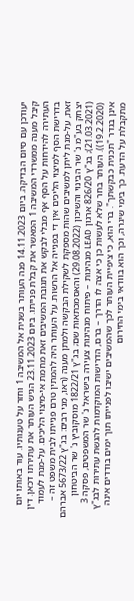יעודכן עם סיום הבדיקה. ביום 14.11.2023 פנה העותר בשנית אל המשיבה 1 וחזר על טענותיו. עוד באותו יום קיבל מענה ממשרדי המשיבה 1 המאשר את קבלת פנייתו. ביום 23.11.2023 הגיש העותר את עתירתו דכאן. דין העתירה להידחות על הסף אף מבלי לבקש את תגובת המשיבים זאת מחמת אי-מיצוי הליכים. על-מנת לעמוד בדרישת הסף למיצוי הליכים אין די בפנייה אל הרשות. על העותר היה להמתין טרם פנייתו לבית משפט זה – זאת, על-מנת ליתן למשיבים שהות מספקת לשקילת הבקשה ולמתן מענה (ראו, מִני רבים: בג"ץ 5673/22 אברהם יצחק בע"מ נ' שר הבינוי והשיכון (29.08.2022) והאסמכתאות שם; בג"ץ 1822/21 מוסקוביץ נ' שר הביטחון (21.03.2021); בג"ץ 826/20 ארגון LEAD מנהיגות – פיתוח מנהיגות צעירה בישראל נ' שר המשפטים, פסקה 3 (19.2.2020)). העותר בחר שלא לעשות כן כי אצה לו הדרך – ברם, הדרישות המוקדמות להגשת עתירות לבג"ץ אינן בגדר "תכנית כבקשתך". ברי הוא, כי ציפיית העותר לכך שהמשיבים ישיבו לפנייתו תוך ימים בודדים אינה מתקבלת על הדעת. כך בימי שיגרה, וכך הוא בוודאי בימי החירום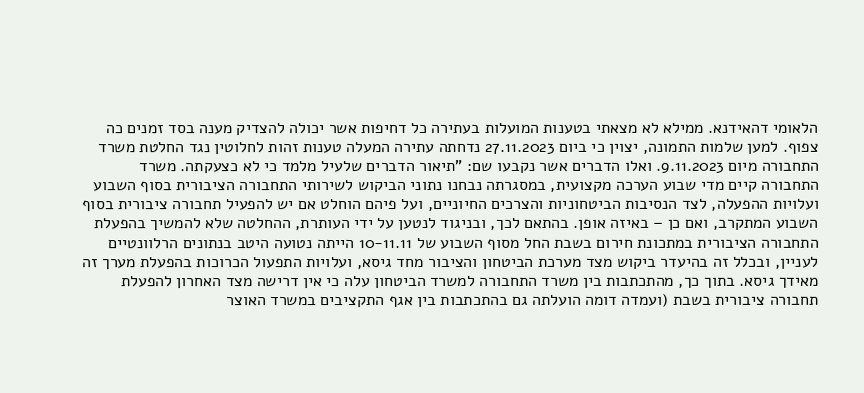הלאומי דהאידנא. ממילא לא מצאתי בטענות המועלות בעתירה כל דחיפות אשר יכולה להצדיק מענה בסד זמנים כה צפוף. למען שלמות התמונה, יצוין כי ביום 27.11.2023 נדחתה עתירה המעלה טענות זהות לחלוטין נגד החלטת משרד התחבורה מיום 9.11.2023. ואלו הדברים אשר נקבעו שם: "תיאור הדברים שלעיל מלמד כי לא כצעקתה. משרד התחבורה קיים מדי שבוע הערכה מקצועית, במסגרתה נבחנו נתוני הביקוש לשירותי התחבורה הציבורית בסוף השבוע ועלויות ההפעלה, לצד הנסיבות הביטחוניות והצרכים החיוניים, ועל פיהם הוחלט אם יש להפעיל תחבורה ציבורית בסוף השבוע המתקרב, ואם כן – באיזה אופן. בהתאם לכך, ובניגוד לנטען על ידי העותרת, ההחלטה שלא להמשיך בהפעלת התחבורה הציבורית במתכונת חירום בשבת החל מסוף השבוע של 10-11.11 הייתה נטועה היטב בנתונים הרלוונטיים לעניין, ובכלל זה בהיעדר ביקוש מצד מערכת הביטחון והציבור מחד גיסא, ועלויות התפעול הכרוכות בהפעלת מערך זה מאידך גיסא. בתוך כך, מהתכתבות בין משרד התחבורה למשרד הביטחון עלה כי אין דרישה מצד האחרון להפעלת תחבורה ציבורית בשבת (ועמדה דומה הועלתה גם בהתכתבות בין אגף התקציבים במשרד האוצר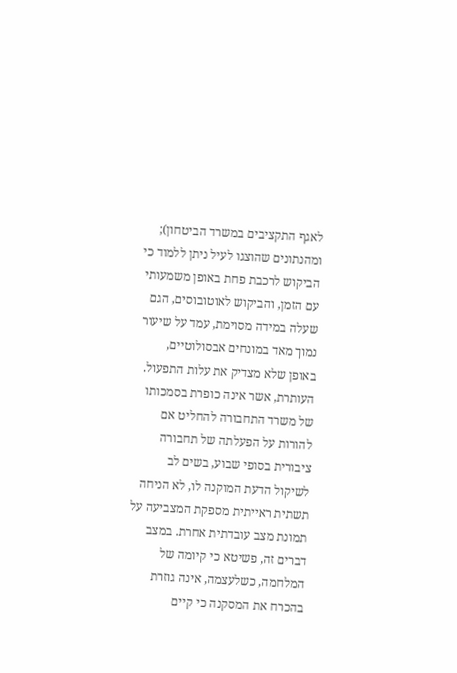לאגף התקציבים במשרד הביטחון); ומהנתונים שהוצגו לעיל ניתן ללמוד כי הביקוש לרכבת פחת באופן משמעותי עם הזמן, והביקוש לאוטובוסים, הגם שעלה במידה מסוימת, עמד על שיעור נמוך מאד במונחים אבסולוטיים, באופן שלא מצדיק את עלות התפעול. העותרת, אשר אינה כופרת בסמכותו של משרד התחבורה להחליט אם להורות על הפעלתה של תחבורה ציבורית בסופי שבוע, בשים לב לשיקול הדעת המוקנה לו, לא הניחה תשתית ראייתית מספקת המצביעה על תמונת מצב עובדתית אחרת. במצב דברים זה, פשיטא כי קיומה של המלחמה, כשלעצמה, אינה גוזרת בהכרח את המסקנה כי קיים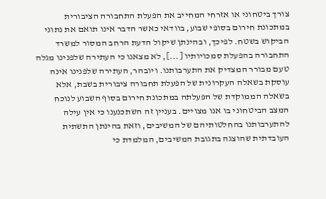צורך ביטחוני או אזרחי המחייב את הפעלת התחבורה הציבורית במתכונת חירום בסופי שבוע, בוודאי כאשר הדבר אינו תואם את נתוני הביקוש בשטח. לפיכך, ובהינתן שיקול הדעת הרחב המסור למשרד התחבורה בהפעלת סמכויותיו [...], לא מצאנו כי העתירה שלפנינו מגלה טעם מבורר המצדיק את התערבותנו. ויובהר, העתירה שלפנינו אינה עוסקת בשאלה העקרונית של הפעלת תחבורה ציבורית בשבת, אלא בשאלה הממוקדת של הפעלתה במתכונת חירום בסוף השבוע לנוכח המצב הביטחוני בו אנו מצויים. בעניין זה השתכנענו כי אין עילה להתערבותנו בהחלטותיהם של המשיבים, וזאת בהינתן התשתית העובדתית שהוצגה בתגובת המשיבים, המלמדת כי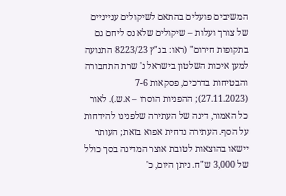המשיבים פועלים בהתאם לשיקולים ענייניים של צורך ועלות – שיקולים שלא נס ליחם גם בתקופות חירום" (ראו: בג"ץ 8223/23 התנועה למען איכות השלטון בישראל נ' שרת התחבורה והבטיחות בדרכים, פסקאות 7-6 (27.11.2023); ההפניות הוסרו – א.ש.). לאור כל האמור, דינה של העתירה שלפנינו להידחות על הסף. העתירה נדחית אפוא בזאת; העותר יישאו בהוצאות לטובת אוצר המדינה בסך כולל של 3,000 ש"ח. ניתן היום, כ'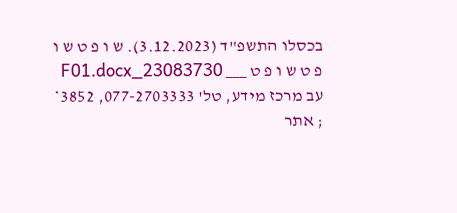בכסלו התשפ"ד (3.12.2023). ש ו פ ט ש ו פ ט ש ו פ ט ___ 23083730_F01.docx עב מרכז מידע, טל' 077-2703333, 3852* ; אתר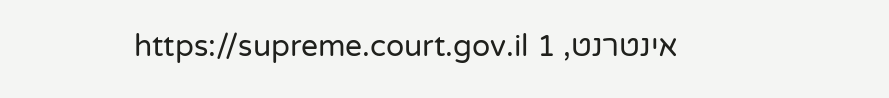אינטרנט, https://supreme.court.gov.il 1